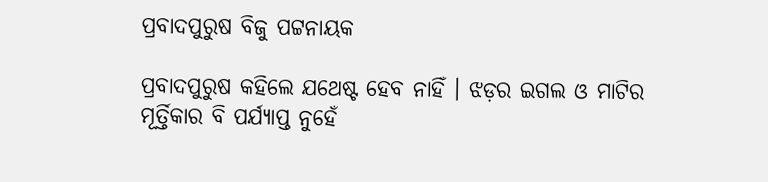ପ୍ରବାଦପୁରୁଷ ବିଜୁ ପଟ୍ଟନାୟକ

ପ୍ରବାଦପୁରୁଷ କହିଲେ ଯଥେଷ୍ଟ ହେବ ନାହିଁ । ଝଡ଼ର ଇଗଲ ଓ ମାଟିର ମୂର୍ତ୍ତିକାର ବି ପର୍ଯ୍ୟାପ୍ତ ନୁହେଁ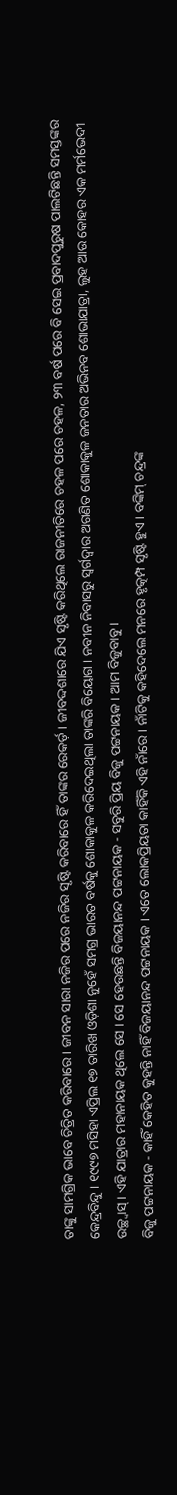ତାଙ୍କୁ ସାମଗ୍ରିକ ଭାବେ ଚିତ୍ରିତ କରିବାରେ । ଜୀବନ ସାରା ନଜିର ପରେ ନଜିର ସୃଷ୍ଟି କରିବାରେ ହିଁ ତାଙ୍କର ରେକର୍ଡ଼ । ଜୀବଦ୍ଦଶାରେ ଯିଏ ସୃଷ୍ଟି କରିଥିଲେ ରାଜନୀତିରେ ଚହଳ ପରେ ଚହଳ, ୨୩ ବର୍ଷ ପରେ ବି ସେଇ ପ୍ରବାଦପୁରୁଷ ପାଲଟିଛନ୍ତି ସମସ୍ତଙ୍କର କେନ୍ଦ୍ରବିନ୍ଦୁ । ୧୯୯୭ ମସିହା ଏପ୍ରିଲ ୧୭ ତାରିଖ ଓଡ଼ିଶା ନୁହେଁ ସମଗ୍ର ଭାରତ ବର୍ଷକୁ ଶୋକାକୁଳ କରିଦେଇଥିଲା ତାଙ୍କରି ବିୟୋଗ । ନବୀନ ନିବାସରୁ ସ୍ୱର୍ଗଦ୍ୱାର ଅଗଣିତ ଶୋକାକୁଳ ଜନତାର ଅଭିନବ ଶୋଭାଯାତ୍ରା, ଲୁହ ଆଉ କୋହର ଏକ ମର୍ମଭେଦୀ ଉଚ୍ଛ୍ୱାସ୍ । ଏହି ଯାତ୍ରାର ମହାନାୟକ ଥିଲେ ସେ । ସେ ହେଉଛନ୍ତି ବିଜୟାନନ୍ଦ ପଟ୍ଟନାୟକ - ସବୁରି ପ୍ରିୟ ବିଜୁ ପଟ୍ଟନାୟକ । ଆମ ବିଜୁବାବୁ ।
ବିଜୁ ପଟ୍ଟନାୟକ - କାହିଁ କେହିତ କୁହନ୍ତି ନାହିଁ ବିଜୟାନନ୍ଦ ପଟ୍ଟନାୟକ । ଏତେ ଲୋକପ୍ରିୟତା କାହିଁକି ଏହି ନାଁରେ । ନାଁଟିକୁ କହିଦେଲେ ମନରେ ହୃତ୍କମ୍ପ ସୃଷ୍ଟି ହୁଏ । ବଙ୍କିମ୍ ଚନ୍ଦ୍ରଙ୍କ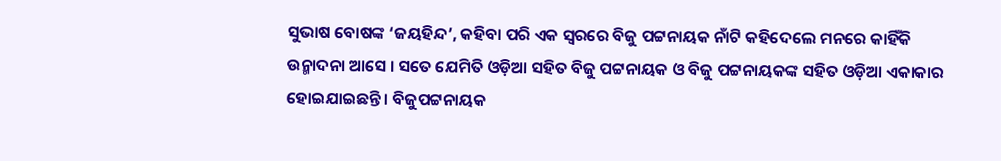ସୁଭାଷ ବୋଷଙ୍କ ‘ଜୟହିନ୍ଦ’, କହିବା ପରି ଏକ ସ୍ୱରରେ ବିଜୁ ପଟ୍ଟନାୟକ ନାଁଟି କହିଦେଲେ ମନରେ କାହିଁକି ଉନ୍ମାଦନା ଆସେ । ସତେ ଯେମିତି ଓଡ଼ିଆ ସହିତ ବିଜୁ ପଟ୍ଟନାୟକ ଓ ବିଜୁ ପଟ୍ଟନାୟକଙ୍କ ସହିତ ଓଡ଼ିଆ ଏକାକାର ହୋଇଯାଇଛନ୍ତି । ବିଜୁପଟ୍ଟନାୟକ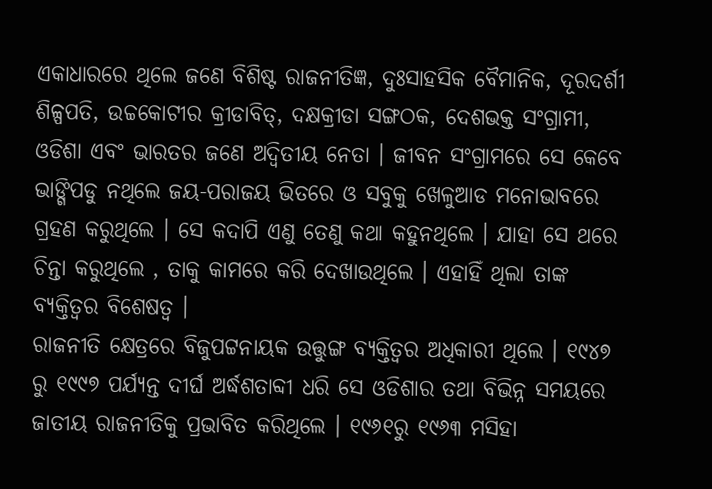ଏକାଧାରରେ ଥିଲେ ଜଣେ ବିଶିଷ୍ଟ ରାଜନୀତିଜ୍ଞ, ଦୁଃସାହସିକ ବୈମାନିକ, ଦୂରଦର୍ଶୀ ଶିଳ୍ପପତି, ଉଚ୍ଚକୋଟୀର କ୍ରୀଡାବିତ୍, ଦକ୍ଷକ୍ରୀଡା ସଙ୍ଗଠକ, ଦେଶଭକ୍ତ ସଂଗ୍ରାମୀ, ଓଡିଶା ଏବଂ ଭାରତର ଜଣେ ଅଦ୍ୱିତୀୟ ନେତା । ଜୀବନ ସଂଗ୍ରାମରେ ସେ କେବେ ଭାଙ୍ଗିପଡୁ ନଥିଲେ ଜୟ-ପରାଜୟ ଭିତରେ ଓ ସବୁକୁ ଖେଳୁଆଡ ମନୋଭାବରେ ଗ୍ରହଣ କରୁଥିଲେ । ସେ କଦାପି ଏଣୁ ତେଣୁ କଥା କହୁନଥିଲେ । ଯାହା ସେ ଥରେ ଚିନ୍ତା କରୁଥିଲେ , ତାକୁ କାମରେ କରି ଦେଖାଉଥିଲେ । ଏହାହିଁ ଥିଲା ତାଙ୍କ ବ୍ୟକ୍ତିତ୍ୱର ବିଶେଷତ୍ୱ ।
ରାଜନୀତି କ୍ଷେତ୍ରରେ ବିଜୁପଟ୍ଟନାୟକ ଉତ୍ତୁଙ୍ଗ ବ୍ୟକ୍ତିତ୍ୱର ଅଧିକାରୀ ଥିଲେ । ୧୯୪୭ ରୁ ୧୯୯୭ ପର୍ଯ୍ୟନ୍ତ ଦୀର୍ଘ ଅର୍ଦ୍ଧଶତାବ୍ଦୀ ଧରି ସେ ଓଡିଶାର ତଥା ବିଭିନ୍ନ ସମୟରେ ଜାତୀୟ ରାଜନୀତିକୁ ପ୍ରଭାବିତ କରିଥିଲେ । ୧୯୬୧ରୁ ୧୯୬୩ ମସିହା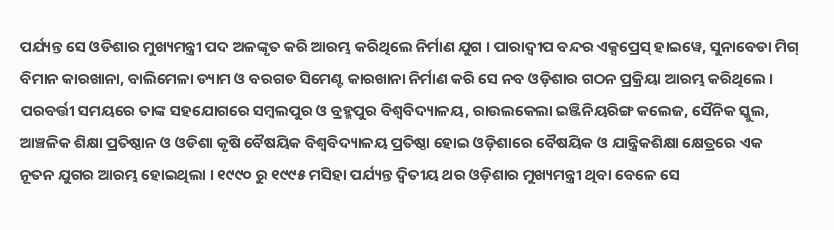ପର୍ଯ୍ୟନ୍ତ ସେ ଓଡିଶାର ମୁଖ୍ୟମନ୍ତ୍ରୀ ପଦ ଅଳଙ୍କୃତ କରି ଆରମ୍ଭ କରିଥିଲେ ନିର୍ମାଣ ଯୁଗ । ପାରାଦ୍ୱୀପ ବନ୍ଦର ଏକ୍ସପ୍ରେସ୍ ହାଇୱେ, ସୁନାବେଡା ମିଗ୍ ବିମାନ କାରଖାନା, ବାଲିମେଳା ଡ୍ୟାମ ଓ ବରଗଡ ସିମେଣ୍ଟ କାରଖାନା ନିର୍ମାଣ କରି ସେ ନବ ଓଡ଼ିଶାର ଗଠନ ପ୍ରକ୍ରିୟା ଆରମ୍ଭ କରିଥିଲେ । ପରବର୍ତ୍ତୀ ସମୟରେ ତାଙ୍କ ସହଯୋଗରେ ସମ୍ବଲପୁର ଓ ବ୍ରହ୍ମପୁର ବିଶ୍ୱବିଦ୍ୟାଳୟ, ରାଉଲକେଲା ଇଞ୍ଜିନିୟରିଙ୍ଗ କଲେଜ, ସୈନିକ ସ୍କୁଲ, ଆଞ୍ଚଳିକ ଶିକ୍ଷା ପ୍ରତିଷ୍ଠାନ ଓ ଓଡିଶା କୃଷି ବୈଷୟିକ ବିଶ୍ୱବିଦ୍ୟାଳୟ ପ୍ରତିଷ୍ଠା ହୋଇ ଓଡ଼ିଶାରେ ବୈଷୟିକ ଓ ଯାନ୍ତ୍ରିକଶିକ୍ଷା କ୍ଷେତ୍ରରେ ଏକ ନୂତନ ଯୁଗର ଆରମ୍ଭ ହୋଇଥିଲା । ୧୯୯୦ ରୁ ୧୯୯୫ ମସିହା ପର୍ଯ୍ୟନ୍ତ ଦ୍ୱିତୀୟ ଥର ଓଡ଼ିଶାର ମୁଖ୍ୟମନ୍ତ୍ରୀ ଥିବା ବେଳେ ସେ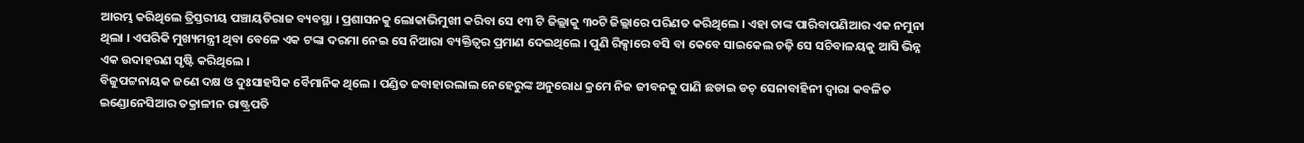ଆରମ୍ଭ କରିଥିଲେ ତ୍ରିସ୍ତରୀୟ ପଞ୍ଚାୟତିରାଜ ବ୍ୟବସ୍ଥା । ପ୍ରଶାସନକୁ ଲୋକାଭିମୁଖୀ କରିବା ସେ ୧୩ ଟି ଜିଲ୍ଲାକୁ ୩୦ଟି ଜିଲ୍ଲାରେ ପରିଣତ କରିଥିଲେ । ଏହା ତାଙ୍କ ପାରିବାପଣିଆର ଏକ ନମୁନା ଥିଲା । ଏପରିକି ମୁଖ୍ୟମନ୍ତ୍ରୀ ଥିବା ବେଳେ ଏକ ଟଙ୍କା ଦରମା ନେଇ ସେ ନିଆରା ବ୍ୟକ୍ତିତ୍ୱର ପ୍ରମାଣ ଦେଇଥିଲେ । ପୁଣି ରିକ୍ସାରେ ବସି ବା କେବେ ସାଇକେଲ ଚଢ଼ି ସେ ସଚିବାଳୟକୁ ଆସି ଭିନ୍ନ ଏକ ଉଦାହରଣ ସୃଷ୍ଟି କରିଥିଲେ ।
ବିଜୁପଟ୍ଟନାୟକ ଜଣେ ଦକ୍ଷ ଓ ଦୁଃସାହସିକ ବୈମାନିକ ଥିଲେ । ପଣ୍ଡିତ ଜବାହାରଲାଲ ନେହେରୁଙ୍କ ଅନୁରୋଧ କ୍ରମେ ନିଜ ଜୀବନକୁ ପାଣି ଛଡାଇ ଡଚ୍ ସେନାବାହିନୀ ଦ୍ୱାରା କବଳିତ ଇଣ୍ଡୋନେସିଆର ତକ୍ରାଳୀନ ରାଷ୍ଟ୍ରପତି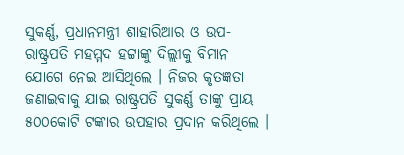ସୁକର୍ଣ୍ଣ, ପ୍ରଧାନମନ୍ତ୍ରୀ ଶାହାରିଆର ଓ ଉପ-ରାଷ୍ଟ୍ରପତି ମହମ୍ମଦ ହଟ୍ଟାଙ୍କୁ ଦିଲ୍ଲୀକୁ ବିମାନ ଯୋଗେ ନେଇ ଆସିଥିଲେ । ନିଜର କୃତଜ୍ଞତା ଜଣାଇବାକୁ ଯାଇ ରାଷ୍ଟ୍ରପତି ସୁକର୍ଣ୍ଣ ତାଙ୍କୁ ପ୍ରାୟ ୫୦୦କୋଟି ଟଙ୍କାର ଉପହାର ପ୍ରଦାନ କରିଥିଲେ ।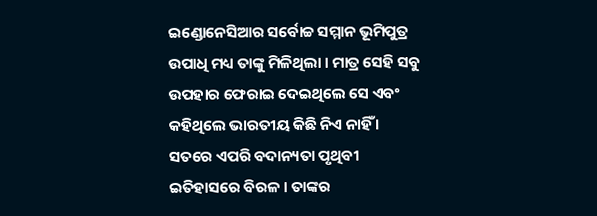ଇଣ୍ଡୋନେସିଆର ସର୍ବୋଚ୍ଚ ସମ୍ମାନ ଭୂମିପୁତ୍ର ଉପାଧି ମଧ୍ୟ ତାଙ୍କୁ ମିଳିଥିଲା । ମାତ୍ର ସେହି ସବୁ ଉପହାର ଫେରାଇ ଦେଇଥିଲେ ସେ ଏବଂ କହିଥିଲେ ଭାରତୀୟ କିଛି ନିଏ ନାହିଁ । ସତରେ ଏପରି ବଦାନ୍ୟତା ପୃଥିବୀ ଇତିହାସରେ ବିରଳ । ତାଙ୍କର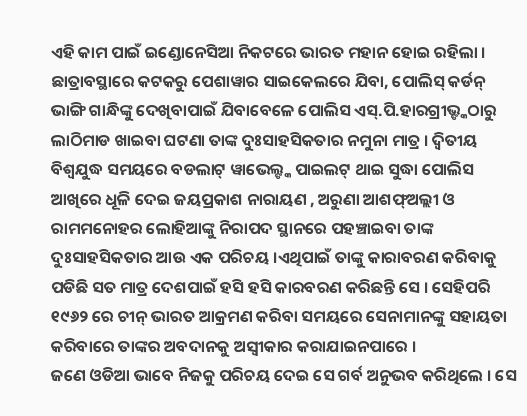ଏହି କାମ ପାଇଁ ଇଣ୍ଡୋନେସିଆ ନିକଟରେ ଭାରତ ମହାନ ହୋଇ ରହିଲା ।
ଛାତ୍ରାବସ୍ଥାରେ କଟକରୁ ପେଶାୱାର ସାଇକେଲରେ ଯିବା, ପୋଲିସ୍ କର୍ଡନ୍ ଭାଙ୍ଗି ଗାନ୍ଧିଙ୍କୁ ଦେଖିବାପାଇଁ ଯିବାବେଳେ ପୋଲିସ ଏସ୍.ପି.ହାରଗ୍ରୀଭ୍ଙ୍କଠାରୁ ଲାଠିମାଡ ଖାଇବା ଘଟଣା ତାଙ୍କ ଦୁଃସାହସିକତାର ନମୁନା ମାତ୍ର । ଦ୍ୱିତୀୟ ବିଶ୍ୱଯୁଦ୍ଧ ସମୟରେ ବଡଲାଟ୍ ୱାଭେଲ୍ଙ୍କ ପାଇଲଟ୍ ଥାଇ ସୁଦ୍ଧା ପୋଲିସ ଆଖିରେ ଧୂଳି ଦେଇ ଜୟପ୍ରକାଶ ନାରାୟଣ , ଅରୁଣା ଆଶଫ୍ଅଲ୍ଲୀ ଓ ରାମମନୋହର ଲୋହିଆଙ୍କୁ ନିରାପଦ ସ୍ଥାନରେ ପହଞ୍ଚାଇବା ତାଙ୍କ ଦୁଃସାହସିକତାର ଆଉ ଏକ ପରିଚୟ ।ଏଥିପାଇଁ ତାଙ୍କୁ କାରାବରଣ କରିବାକୁ ପଡିଛି ସତ ମାତ୍ର ଦେଶପାଇଁ ହସି ହସି କାରବରଣ କରିଛନ୍ତି ସେ । ସେହିପରି ୧୯୬୨ ରେ ଚୀନ୍ ଭାରତ ଆକ୍ରମଣ କରିବା ସମୟରେ ସେନାମାନଙ୍କୁ ସହାୟତା କରିବାରେ ତାଙ୍କର ଅବଦାନକୁ ଅସ୍ୱୀକାର କରାଯାଇନପାରେ ।
ଜଣେ ଓଡିଆ ଭାବେ ନିଜକୁ ପରିଚୟ ଦେଇ ସେ ଗର୍ବ ଅନୁଭବ କରିଥିଲେ । ସେ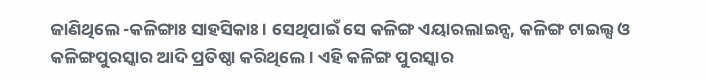ଜାଣିଥିଲେ -କଳିଙ୍ଗାଃ ସାହସିକାଃ । ସେଥିପାଇଁ ସେ କଳିଙ୍ଗ ଏୟାରଲାଇନ୍ସ, କଳିଙ୍ଗ ଟାଇଲ୍ସ ଓ କଳିଙ୍ଗପୁରସ୍କାର ଆଦି ପ୍ରତିଷ୍ଠା କରିଥିଲେ । ଏହି କଳିଙ୍ଗ ପୁରସ୍କାର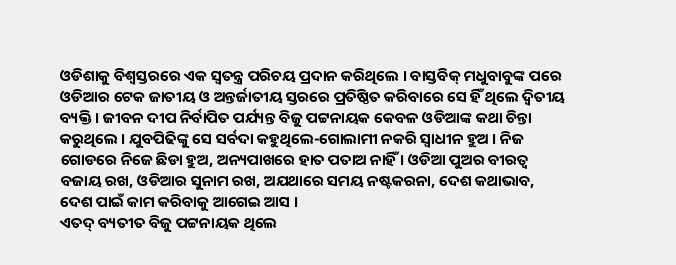ଓଡିଶାକୁ ବିଶ୍ୱସ୍ତରରେ ଏକ ସ୍ୱତନ୍ତ୍ର ପରିଚୟ ପ୍ରଦାନ କରିଥିଲେ । ବାସ୍ତବିକ୍ ମଧୁବାବୁଙ୍କ ପରେ ଓଡିଆର ଟେକ ଜାତୀୟ ଓ ଅନ୍ତର୍ଜାତୀୟ ସ୍ତରରେ ପ୍ରତିଷ୍ଠିତ କରିବାରେ ସେ ହିଁ ଥିଲେ ଦ୍ୱିତୀୟ ବ୍ୟକ୍ତି । ଜୀବନ ଦୀପ ନିର୍ବାପିତ ପର୍ଯ୍ୟନ୍ତ ବିଜୁ ପଟ୍ଟନାୟକ କେବଳ ଓଡିଆଙ୍କ କଥା ଚିନ୍ତା କରୁଥିଲେ । ଯୁବପିଢିଙ୍କୁ ସେ ସର୍ବଦା କହୁଥିଲେ-ଗୋଲାମୀ ନକରି ସ୍ୱାଧୀନ ହୁଅ । ନିଜ ଗୋଡରେ ନିଜେ ଛିଡା ହୁଅ, ଅନ୍ୟପାଖରେ ହାତ ପତାଅ ନାହିଁ । ଓଡିଆ ପୁଅର ବୀରତ୍ୱ ବଜାୟ ରଖ, ଓଡିଆର ସୁନାମ ରଖ, ଅଯଥାରେ ସମୟ ନଷ୍ଟକରନା, ଦେଶ କଥାଭାବ, ଦେଶ ପାଇଁ କାମ କରିବାକୁ ଆଗେଇ ଆସ ।
ଏତଦ୍ ବ୍ୟତୀତ ବିଜୁ ପଟ୍ଟନାୟକ ଥିଲେ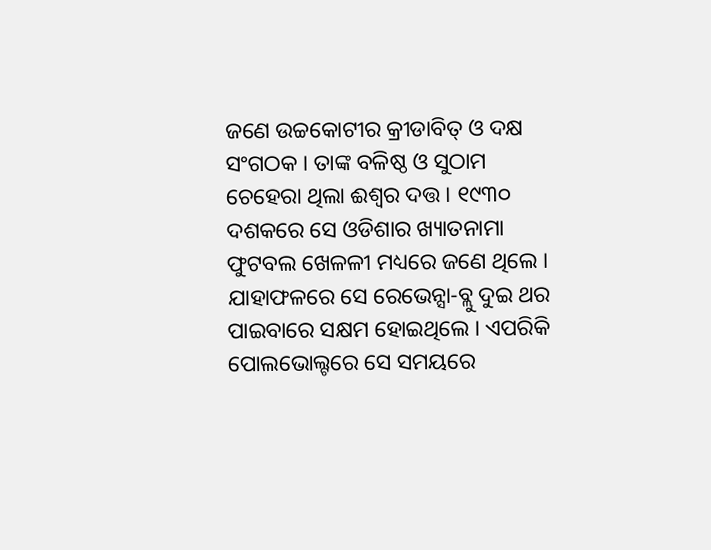ଜଣେ ଉଚ୍ଚକୋଟୀର କ୍ରୀଡାବିତ୍ ଓ ଦକ୍ଷ ସଂଗଠକ । ତାଙ୍କ ବଳିଷ୍ଠ ଓ ସୁଠାମ ଚେହେରା ଥିଲା ଈଶ୍ୱର ଦତ୍ତ । ୧୯୩୦ ଦଶକରେ ସେ ଓଡିଶାର ଖ୍ୟାତନାମା ଫୁଟବଲ ଖେଳଳୀ ମଧ୍ୟରେ ଜଣେ ଥିଲେ । ଯାହାଫଳରେ ସେ ରେଭେନ୍ସା-ବ୍ଲୁ ଦୁଇ ଥର ପାଇବାରେ ସକ୍ଷମ ହୋଇଥିଲେ । ଏପରିକି ପୋଲଭୋଲ୍ଟରେ ସେ ସମୟରେ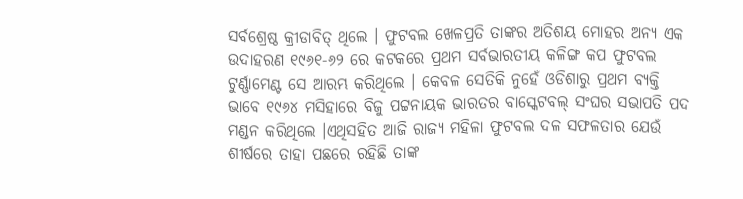ସର୍ବଶ୍ରେଷ୍ଠ କ୍ରୀଡାବିତ୍ ଥିଲେ । ଫୁଟବଲ ଖେଳପ୍ରତି ତାଙ୍କର ଅତିଶୟ ମୋହର ଅନ୍ୟ ଏକ ଉଦାହରଣ ୧୯୬୧-୬୨ ରେ କଟକରେ ପ୍ରଥମ ସର୍ବଭାରତୀୟ କଳିଙ୍ଗ କପ ଫୁଟବଲ ଟୁର୍ଣ୍ଣାମେଣ୍ଟ ସେ ଆରମ୍ଭ କରିଥିଲେ । କେବଳ ସେତିକି ନୁହେଁ ଓଡିଶାରୁ ପ୍ରଥମ ବ୍ୟକ୍ତି ଭାବେ ୧୯୬୪ ମସିହାରେ ବିଜୁ ପଟ୍ଟନାୟକ ଭାରତର ବାସ୍କେଟବଲ୍ ସଂଘର ସଭାପତି ପଦ ମଣ୍ଡନ କରିଥିଲେ ।ଏଥିସହିତ ଆଜି ରାଜ୍ୟ ମହିଳା ଫୁଟବଲ ଦଳ ସଫଳତାର ଯେଉଁ ଶୀର୍ଷରେ ତାହା ପଛରେ ରହିଛି ତାଙ୍କ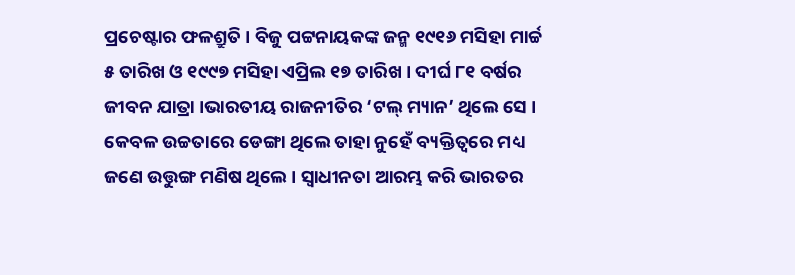ପ୍ରଚେଷ୍ଟାର ଫଳଶ୍ରୁତି । ବିଜୁ ପଟ୍ଟନାୟକଙ୍କ ଜନ୍ମ ୧୯୧୬ ମସିହା ମାର୍ଚ୍ଚ ୫ ତାରିଖ ଓ ୧୯୯୭ ମସିହା ଏପ୍ରିଲ ୧୭ ତାରିଖ । ଦୀର୍ଘ ୮୧ ବର୍ଷର ଜୀବନ ଯାତ୍ରା ।ଭାରତୀୟ ରାଜନୀତିର ‘ଟଲ୍ ମ୍ୟାନ’ ଥିଲେ ସେ । କେବଳ ଉଚ୍ଚତାରେ ଡେଙ୍ଗା ଥିଲେ ତାହା ନୁହେଁ ବ୍ୟକ୍ତିତ୍ୱରେ ମଧ୍ୟ ଜଣେ ଉତ୍ତୁଙ୍ଗ ମଣିଷ ଥିଲେ । ସ୍ୱାଧୀନତା ଆରମ୍ଭ କରି ଭାରତର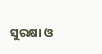ସୁରକ୍ଷା ଓ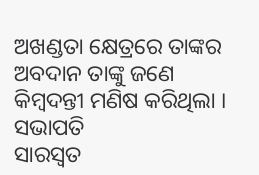ଅଖଣ୍ଡତା କ୍ଷେତ୍ରରେ ତାଙ୍କର ଅବଦାନ ତାଙ୍କୁ ଜଣେ କିମ୍ବଦନ୍ତୀ ମଣିଷ କରିଥିଲା ।
ସଭାପତି
ସାରସ୍ୱତ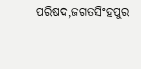ପରିଷଦ,ଜଗତସିଂହପୁର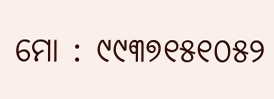ମୋ : ୯୯୩୭୧୫୧୦୫୨